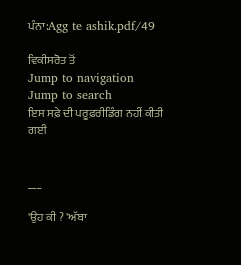ਪੰਨਾ:Agg te ashik.pdf/49

ਵਿਕੀਸਰੋਤ ਤੋਂ
Jump to navigation Jump to search
ਇਸ ਸਫ਼ੇ ਦੀ ਪਰੂਫ਼ਰੀਡਿੰਗ ਨਹੀਂ ਕੀਤੀ ਗਈ


___

'ਉਹ ਕੀ ? 'ਅੱਬਾ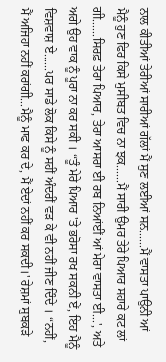ਨਾਲ ਕੀਤੀਆਂ ਤੇਰੀਆਂ ਸਾਰੀਆਂ ਗੱਲਾਂ ਮੈਂ ਸੁਣ ਲਈਆਂ ਸਨ......ਮੈਂ ਵਾਸਤਾ ਪਾਉਨੀ ਆਂ ਮੈਨੂੰ ਹੁਣ ਫਿਰ ਕਿਸੇ ਮੁਸੀਬਤ ਵਿਚ ਨਾ ਝਕ......ਮੈਂ ਸਾਰੀ ਉਮਰ ਤੇਰੇ ਪਿਆਰ ਸਹਾਰੇ ਕਟ ਲਾਂ ਗੀ......ਸਿਰਫ਼ ਤੇਰਾ ਪਿਆਰ, ਤੇਰਾ ਆਸਰਾ ਈ ਰਬ ਨਿਆਂਈਂ ਆਂ ਮੇਰਾ ਵਾਸਤਾ ਈ...', ਅਤੇ ਅਗੇ ਉਹ ਵਾਕ ਨੂੰ ਪੂਰਾ ਨਾ ਕਰ ਸਕੀ । “ਤੂੰ ਮੇਰੇ ਪਿਆਰ 'ਤੇ ਭਰੋਸਾ ਰਖ ਸਕਨੀ ਏਂ, ਇਹ ਮੈਨੂੰ ਵਿਸ਼ਵਾਸ਼ ਏ......ਪਰ ਸਾਡੇ ਲੋਕ ਕਿਸੇ ਨੂੰ ਸਹੀਂ ਅੰਦਰੀਂ ਵੜ ਕੇ ਵੀ ਨਹੀਂ ਜੀਣ ਦਿੰਦੇ । “ਨਹੀਂ, ਮੈਂ ਅਜਿਹਾ ਨਹੀਂ ਕਰਾਂਗੀ...ਮੈਨੂੰ ਮਾਫ ਕਰ ਦੇ, ਮੈਂ ਏਦਾਂ ਨਹੀਂ ਕਰ ਸਕਦੀ।' ਰੇਸ਼ਮਾਂ ਸੁਬਕੜੇ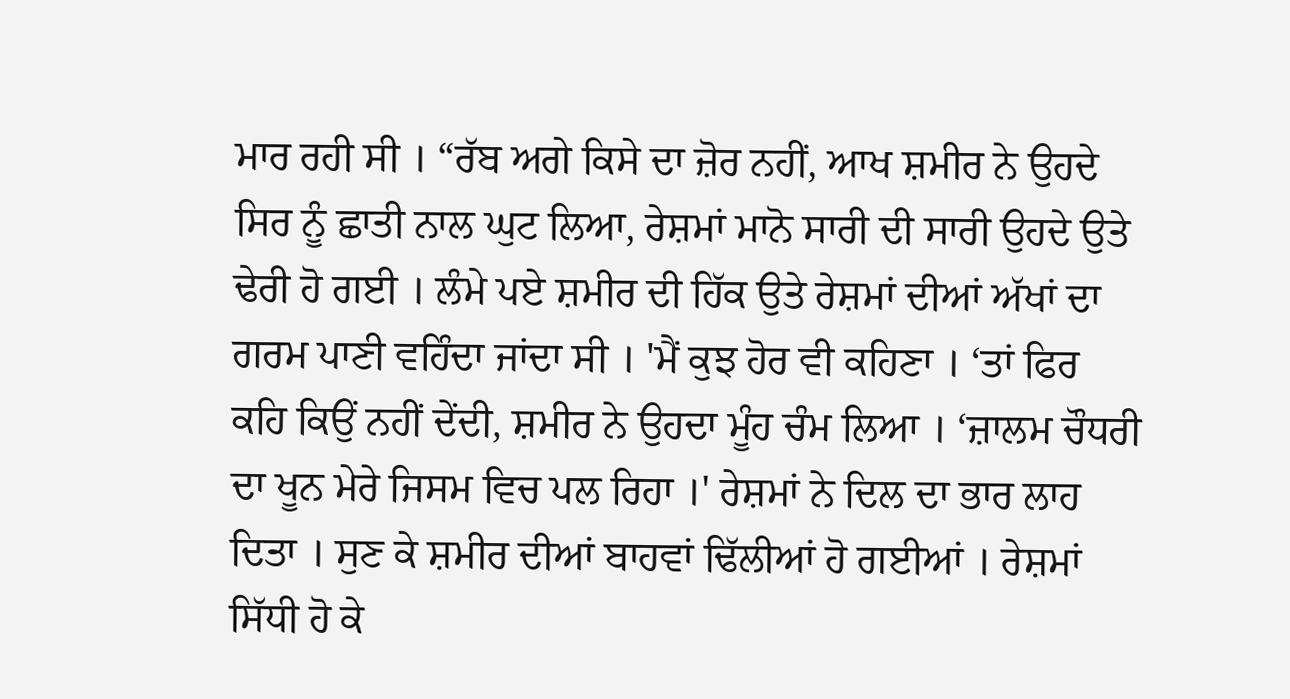ਮਾਰ ਰਹੀ ਸੀ । “ਰੱਬ ਅਗੇ ਕਿਸੇ ਦਾ ਜ਼ੋਰ ਨਹੀਂ, ਆਖ ਸ਼ਮੀਰ ਨੇ ਉਹਦੇ ਸਿਰ ਨੂੰ ਛਾਤੀ ਨਾਲ ਘੁਟ ਲਿਆ, ਰੇਸ਼ਮਾਂ ਮਾਨੋ ਸਾਰੀ ਦੀ ਸਾਰੀ ਉਹਦੇ ਉਤੇ ਢੇਰੀ ਹੋ ਗਈ । ਲੰਮੇ ਪਏ ਸ਼ਮੀਰ ਦੀ ਹਿੱਕ ਉਤੇ ਰੇਸ਼ਮਾਂ ਦੀਆਂ ਅੱਖਾਂ ਦਾ ਗਰਮ ਪਾਣੀ ਵਹਿੰਦਾ ਜਾਂਦਾ ਸੀ । 'ਮੈਂ ਕੁਝ ਹੋਰ ਵੀ ਕਹਿਣਾ । ‘ਤਾਂ ਫਿਰ ਕਹਿ ਕਿਉਂ ਨਹੀਂ ਦੇਂਦੀ, ਸ਼ਮੀਰ ਨੇ ਉਹਦਾ ਮੂੰਹ ਚੰਮ ਲਿਆ । ‘ਜ਼ਾਲਮ ਚੌਧਰੀ ਦਾ ਖੂਨ ਮੇਰੇ ਜਿਸਮ ਵਿਚ ਪਲ ਰਿਹਾ ।' ਰੇਸ਼ਮਾਂ ਨੇ ਦਿਲ ਦਾ ਭਾਰ ਲਾਹ ਦਿਤਾ । ਸੁਣ ਕੇ ਸ਼ਮੀਰ ਦੀਆਂ ਬਾਹਵਾਂ ਢਿੱਲੀਆਂ ਹੋ ਗਈਆਂ । ਰੇਸ਼ਮਾਂ ਸਿੱਧੀ ਹੋ ਕੇ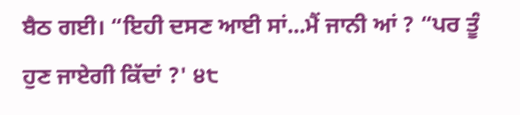ਬੈਠ ਗਈ। “ਇਹੀ ਦਸਣ ਆਈ ਸਾਂ...ਮੈਂ ਜਾਨੀ ਆਂ ? “ਪਰ ਤੂੰ ਹੁਣ ਜਾਏਗੀ ਕਿੱਦਾਂ ?' ੪੮